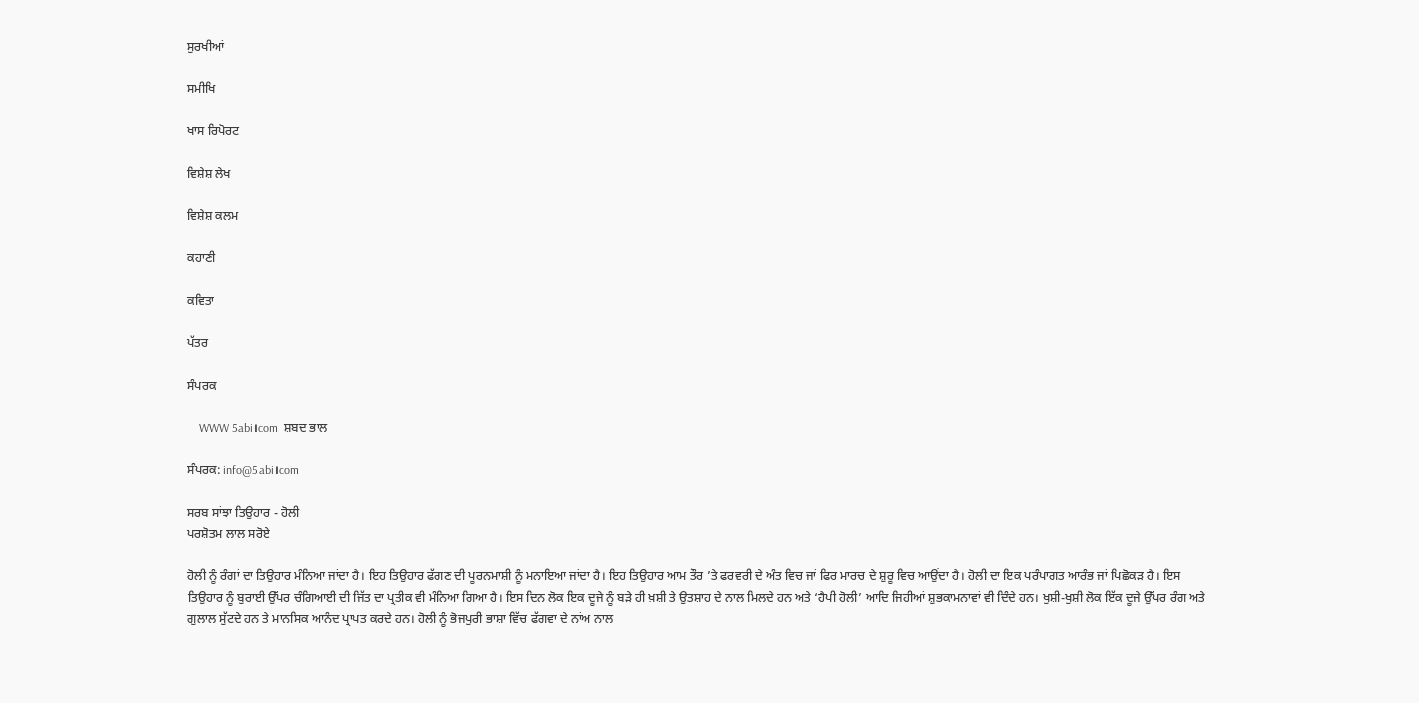ਸੁਰਖੀਆਂ

ਸਮੀਖਿ

ਖਾਸ ਰਿਪੋਰਟ

ਵਿਸ਼ੇਸ਼ ਲੇਖ

ਵਿਸ਼ੇਸ਼ ਕਲਮ

ਕਹਾਣੀ

ਕਵਿਤਾ

ਪੱਤਰ

ਸੰਪਰਕ

    WWW 5abi।com  ਸ਼ਬਦ ਭਾਲ

ਸੰਪਰਕ: info@5abi।com

ਸਰਬ ਸਾਂਝਾ ਤਿਉਹਾਰ - ਹੋਲੀ
ਪਰਸ਼ੋਤਮ ਲਾਲ ਸਰੋਏ

ਹੋਲੀ ਨੂੰ ਰੰਗਾਂ ਦਾ ਤਿਉਹਾਰ ਮੰਨਿਆ ਜਾਂਦਾ ਹੈ। ਇਹ ਤਿਉਹਾਰ ਫੱਗਣ ਦੀ ਪੂਰਨਮਾਸ਼ੀ ਨੂੰ ਮਨਾਇਆ ਜਾਂਦਾ ਹੈ। ਇਹ ਤਿਉਹਾਰ ਆਮ ਤੌਰ ’ਤੇ ਫਰਵਰੀ ਦੇ ਅੰਤ ਵਿਚ ਜਾਂ ਫਿਰ ਮਾਰਚ ਦੇ ਸ਼ੁਰੂ ਵਿਚ ਆਉਂਦਾ ਹੈ। ਹੋਲੀ ਦਾ ਇਕ ਪਰੰਪਾਗਤ ਆਰੰਭ ਜਾਂ ਪਿਛੋਕੜ ਹੈ। ਇਸ ਤਿਉਹਾਰ ਨੂੰ ਬੁਰਾਈ ਉੱਪਰ ਚੰਗਿਆਈ ਦੀ ਜਿੱਤ ਦਾ ਪ੍ਰਤੀਕ ਵੀ ਮੰਨਿਆ ਗਿਆ ਹੈ। ਇਸ ਦਿਨ ਲੋਕ ਇਕ ਦੂਜੇ ਨੂੰ ਬੜੇ ਹੀ ਖ਼ਸ਼ੀ ਤੇ ਉਤਸ਼ਾਹ ਦੇ ਨਾਲ ਮਿਲਦੇ ਹਨ ਅਤੇ ‘ਹੈਪੀ ਹੋਲੀ’ ਆਦਿ ਜਿਹੀਆਂ ਸ਼ੁਭਕਾਮਨਾਵਾਂ ਵੀ ਦਿੰਦੇ ਹਨ। ਖੁਸ਼ੀ-ਖੁਸ਼ੀ ਲੋਕ ਇੱਕ ਦੂਜੇ ਉੱਪਰ ਰੰਗ ਅਤੇ ਗੁਲਾਲ ਸੁੱਟਦੇ ਹਨ ਤੇ ਮਾਨਸਿਕ ਆਨੰਦ ਪ੍ਰਾਪਤ ਕਰਦੇ ਹਨ। ਹੋਲੀ ਨੂੰ ਭੋਜਪੁਰੀ ਭਾਸ਼ਾ ਵਿੱਚ ਫੱਗਵਾ ਦੇ ਨਾਂਅ ਨਾਲ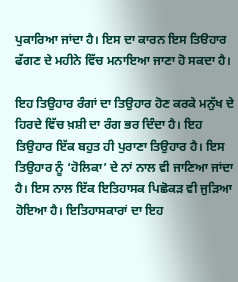ਪੁਕਾਰਿਆ ਜਾਂਦਾ ਹੈ। ਇਸ ਦਾ ਕਾਰਨ ਇਸ ਤਿੳਹਾਰ ਫੱਗਣ ਦੇ ਮਹੀਨੇ ਵਿੱਚ ਮਨਾਇਆ ਜਾਣਾ ਹੋ ਸਕਦਾ ਹੈ।

ਇਹ ਤਿਉਹਾਰ ਰੰਗਾਂ ਦਾ ਤਿਉਹਾਰ ਹੋਣ ਕਰਕੇ ਮਨੁੱਖ ਦੇ ਹਿਰਦੇ ਵਿੱਚ ਖ਼ਸ਼ੀ ਦਾ ਰੰਗ ਭਰ ਦਿੰਦਾ ਹੈ। ਇਹ ਤਿਉਹਾਰ ਇੱਕ ਬਹੁਤ ਹੀ ਪੁਰਾਣਾ ਤਿਉਹਾਰ ਹੈ। ਇਸ ਤਿਉਹਾਰ ਨੂੰ ‘ਹੋਲਿਕਾ’ ਦੇ ਨਾਂ ਨਾਲ ਵੀ ਜਾਣਿਆ ਜਾਂਦਾ ਹੈ। ਇਸ ਨਾਲ ਇੱਕ ਇਤਿਹਾਸਕ ਪਿਛੋਕੜ ਵੀ ਜੁੜਿਆ ਹੋਇਆ ਹੈ। ਇਤਿਹਾਸਕਾਰਾਂ ਦਾ ਇਹ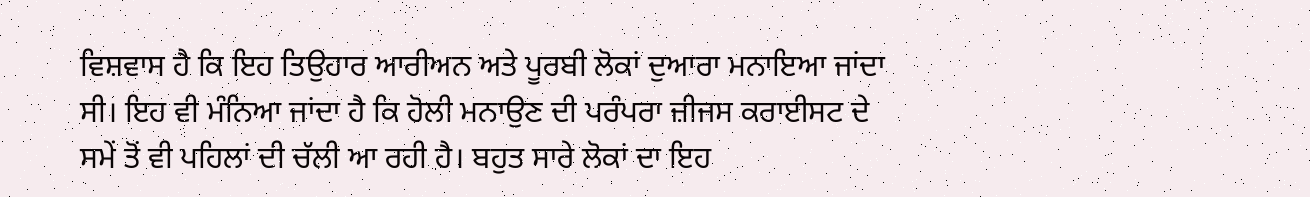ਵਿਸ਼ਵਾਸ ਹੈ ਕਿ ਇਹ ਤਿਉਹਾਰ ਆਰੀਅਨ ਅਤੇ ਪੂਰਬੀ ਲੋਕਾਂ ਦੁਆਰਾ ਮਨਾਇਆ ਜਾਂਦਾ ਸੀ। ਇਹ ਵੀ ਮੰਨਿਆ ਜਾਂਦਾ ਹੈ ਕਿ ਹੋਲੀ ਮਨਾਉਣ ਦੀ ਪਰੰਪਰਾ ਜ਼ੀਜਸ ਕਰਾਈਸਟ ਦੇ ਸਮੇਂ ਤੋਂ ਵੀ ਪਹਿਲਾਂ ਦੀ ਚੱਲੀ ਆ ਰਹੀ ਹੈ। ਬਹੁਤ ਸਾਰੇ ਲੋਕਾਂ ਦਾ ਇਹ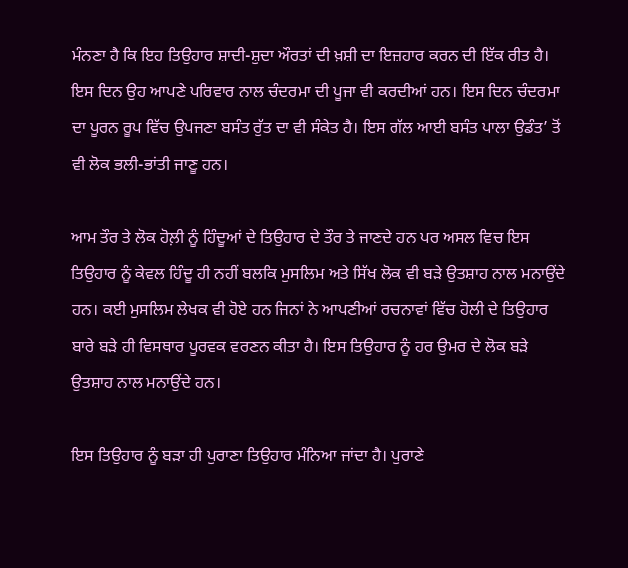ਮੰਨਣਾ ਹੈ ਕਿ ਇਹ ਤਿਉਹਾਰ ਸ਼ਾਦੀ-ਸ਼ੁਦਾ ਔਰਤਾਂ ਦੀ ਖ਼ਸ਼ੀ ਦਾ ਇਜ਼ਹਾਰ ਕਰਨ ਦੀ ਇੱਕ ਰੀਤ ਹੈ। ਇਸ ਦਿਨ ਉਹ ਆਪਣੇ ਪਰਿਵਾਰ ਨਾਲ ਚੰਦਰਮਾ ਦੀ ਪੂਜਾ ਵੀ ਕਰਦੀਆਂ ਹਨ। ਇਸ ਦਿਨ ਚੰਦਰਮਾ ਦਾ ਪੂਰਨ ਰੂਪ ਵਿੱਚ ਉਪਜਣਾ ਬਸੰਤ ਰੁੱਤ ਦਾ ਵੀ ਸੰਕੇਤ ਹੈ। ਇਸ ਗੱਲ ਆਈ ਬਸੰਤ ਪਾਲਾ ਉਡੰਤ’ ਤੋਂ ਵੀ ਲੋਕ ਭਲੀ-ਭਾਂਤੀ ਜਾਣੂ ਹਨ।

ਆਮ ਤੌਰ ਤੇ ਲੋਕ ਹੋਲ਼ੀ ਨੂੰ ਹਿੰਦੂਆਂ ਦੇ ਤਿਉਹਾਰ ਦੇ ਤੌਰ ਤੇ ਜਾਣਦੇ ਹਨ ਪਰ ਅਸਲ ਵਿਚ ਇਸ ਤਿਉਹਾਰ ਨੂੰ ਕੇਵਲ ਹਿੰਦੂ ਹੀ ਨਹੀਂ ਬਲਕਿ ਮੁਸਲਿਮ ਅਤੇ ਸਿੱਖ ਲੋਕ ਵੀ ਬੜੇ ਉਤਸ਼ਾਹ ਨਾਲ ਮਨਾਉਂਦੇ ਹਨ। ਕਈ ਮੁਸਲਿਮ ਲੇਖਕ ਵੀ ਹੋਏ ਹਨ ਜਿਨਾਂ ਨੇ ਆਪਣੀਆਂ ਰਚਨਾਵਾਂ ਵਿੱਚ ਹੋਲੀ ਦੇ ਤਿਉਹਾਰ ਬਾਰੇ ਬੜੇ ਹੀ ਵਿਸਥਾਰ ਪੂਰਵਕ ਵਰਣਨ ਕੀਤਾ ਹੈ। ਇਸ ਤਿਉਹਾਰ ਨੂੰ ਹਰ ਉਮਰ ਦੇ ਲੋਕ ਬੜੇ ਉਤਸ਼ਾਹ ਨਾਲ ਮਨਾਉਂਦੇ ਹਨ।

ਇਸ ਤਿਉਹਾਰ ਨੂੰ ਬੜਾ ਹੀ ਪੁਰਾਣਾ ਤਿਉਹਾਰ ਮੰਨਿਆ ਜਾਂਦਾ ਹੈ। ਪੁਰਾਣੇ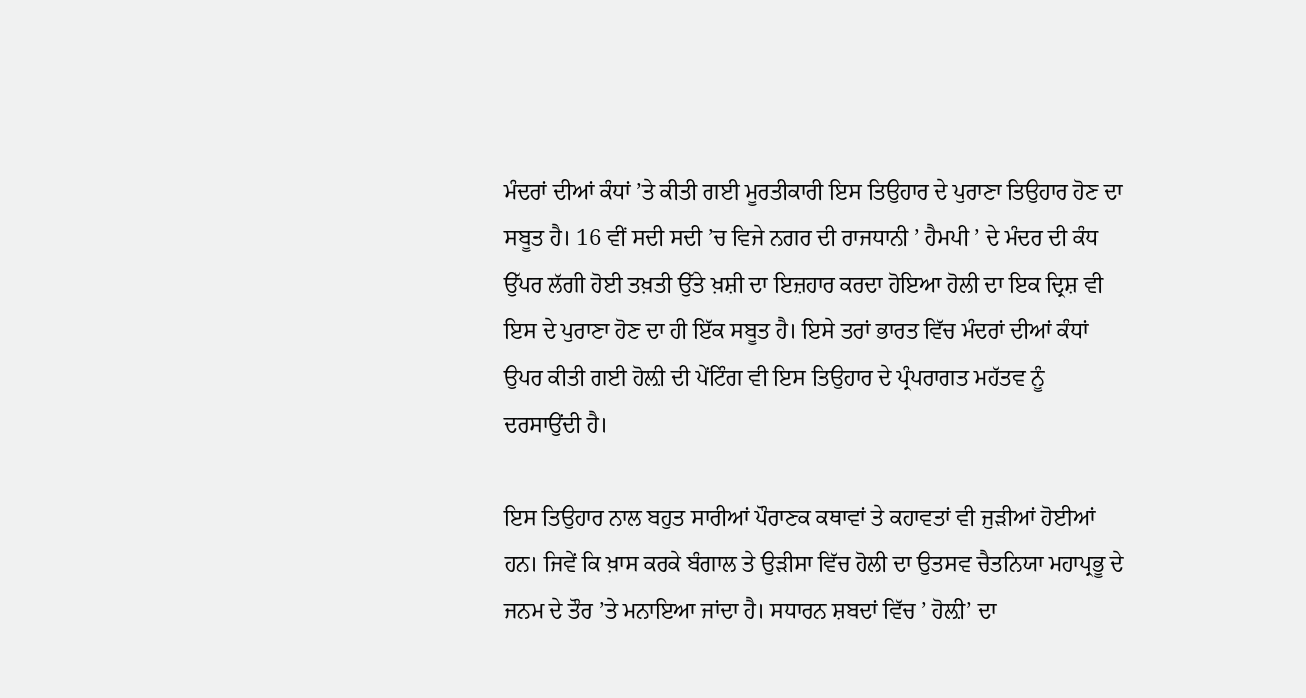ਮੰਦਰਾਂ ਦੀਆਂ ਕੰਧਾਂ ’ਤੇ ਕੀਤੀ ਗਈ ਮੂਰਤੀਕਾਰੀ ਇਸ ਤਿਉਹਾਰ ਦੇ ਪੁਰਾਣਾ ਤਿਉਹਾਰ ਹੋਣ ਦਾ ਸਬੂਤ ਹੈ। 16 ਵੀਂ ਸਦੀ ਸਦੀ ’ਚ ਵਿਜੇ ਨਗਰ ਦੀ ਰਾਜਧਾਨੀ ’ ਹੈਮਪੀ ’ ਦੇ ਮੰਦਰ ਦੀ ਕੰਧ ਉੱਪਰ ਲੱਗੀ ਹੋਈ ਤਖ਼ਤੀ ਉੱਤੇ ਖ਼ਸ਼ੀ ਦਾ ਇਜ਼ਹਾਰ ਕਰਦਾ ਹੋਇਆ ਹੋਲੀ ਦਾ ਇਕ ਦ੍ਰਿਸ਼ ਵੀ ਇਸ ਦੇ ਪੁਰਾਣਾ ਹੋਣ ਦਾ ਹੀ ਇੱਕ ਸਬੂਤ ਹੈ। ਇਸੇ ਤਰਾਂ ਭਾਰਤ ਵਿੱਚ ਮੰਦਰਾਂ ਦੀਆਂ ਕੰਧਾਂ ਉਪਰ ਕੀਤੀ ਗਈ ਹੋਲ਼ੀ ਦੀ ਪੇਂਟਿੰਗ ਵੀ ਇਸ ਤਿਉਹਾਰ ਦੇ ਪ੍ਰੰਪਰਾਗਤ ਮਹੱਤਵ ਨੂੰ ਦਰਸਾਉਂਦੀ ਹੈ।

ਇਸ ਤਿਉਹਾਰ ਨਾਲ ਬਹੁਤ ਸਾਰੀਆਂ ਪੌਰਾਣਕ ਕਥਾਵਾਂ ਤੇ ਕਹਾਵਤਾਂ ਵੀ ਜੁੜੀਆਂ ਹੋਈਆਂ ਹਨ। ਜਿਵੇਂ ਕਿ ਖ਼ਾਸ ਕਰਕੇ ਬੰਗਾਲ ਤੇ ਉੜੀਸਾ ਵਿੱਚ ਹੋਲੀ ਦਾ ਉਤਸਵ ਚੈਤਨਿਯਾ ਮਹਾਪ੍ਰਭੂ ਦੇ ਜਨਮ ਦੇ ਤੌਰ ’ਤੇ ਮਨਾਇਆ ਜਾਂਦਾ ਹੈ। ਸਧਾਰਨ ਸ਼ਬਦਾਂ ਵਿੱਚ ’ ਹੋਲ਼ੀ’ ਦਾ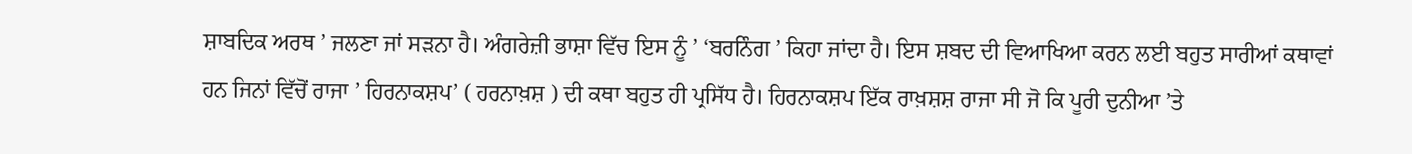ਸ਼ਾਬਦਿਕ ਅਰਥ ’ ਜਲਣਾ ਜਾਂ ਸੜਨਾ ਹੈ। ਅੰਗਰੇਜ਼ੀ ਭਾਸ਼ਾ ਵਿੱਚ ਇਸ ਨੂੰ ’ ‘ਬਰਨਿੰਗ ’ ਕਿਹਾ ਜਾਂਦਾ ਹੈ। ਇਸ ਸ਼ਬਦ ਦੀ ਵਿਆਖਿਆ ਕਰਨ ਲਈ ਬਹੁਤ ਸਾਰੀਆਂ ਕਥਾਵਾਂ ਹਨ ਜਿਨਾਂ ਵਿੱਚੋਂ ਰਾਜਾ ’ ਹਿਰਨਾਕਸ਼ਪ’ ( ਹਰਨਾਖ਼ਸ਼ ) ਦੀ ਕਥਾ ਬਹੁਤ ਹੀ ਪ੍ਰਸਿੱਧ ਹੈ। ਹਿਰਨਾਕਸ਼ਪ ਇੱਕ ਰਾਖ਼ਸ਼ਸ਼ ਰਾਜਾ ਸੀ ਜੋ ਕਿ ਪੂਰੀ ਦੁਨੀਆ ’ਤੇ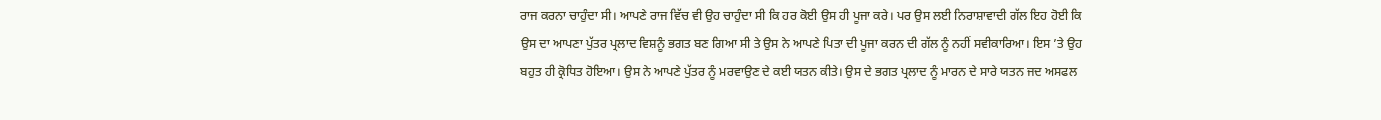ਰਾਜ ਕਰਨਾ ਚਾਹੁੰਦਾ ਸੀ। ਆਪਣੇ ਰਾਜ ਵਿੱਚ ਵੀ ਉਹ ਚਾਹੁੰਦਾ ਸੀ ਕਿ ਹਰ ਕੋਈ ਉਸ ਹੀ ਪੂਜਾ ਕਰੇ। ਪਰ ਉਸ ਲਈ ਨਿਰਾਸ਼ਾਵਾਦੀ ਗੱਲ ਇਹ ਹੋਈ ਕਿ ਉਸ ਦਾ ਆਪਣਾ ਪੁੱਤਰ ਪ੍ਰਲਾਦ ਵਿਸ਼ਨੂੰ ਭਗਤ ਬਣ ਗਿਆ ਸੀ ਤੇ ਉਸ ਨੇ ਆਪਣੇ ਪਿਤਾ ਦੀ ਪੂਜਾ ਕਰਨ ਦੀ ਗੱਲ ਨੂੰ ਨਹੀਂ ਸਵੀਕਾਰਿਆ। ਇਸ ’ਤੇ ਉਹ ਬਹੁਤ ਹੀ ਕ੍ਰੋਧਿਤ ਹੋਇਆ। ਉਸ ਨੇ ਆਪਣੇ ਪੁੱਤਰ ਨੂੰ ਮਰਵਾਉਣ ਦੇ ਕਈ ਯਤਨ ਕੀਤੇ। ਉਸ ਦੇ ਭਗਤ ਪ੍ਰਲਾਦ ਨੂੰ ਮਾਰਨ ਦੇ ਸਾਰੇ ਯਤਨ ਜਦ ਅਸਫਲ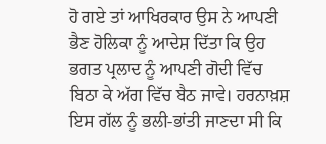ਹੋ ਗਏ ਤਾਂ ਆਖਿਰਕਾਰ ਉਸ ਨੇ ਆਪਣੀ ਭੈਣ ਹੋਲਿਕਾ ਨੂੰ ਆਦੇਸ਼ ਦਿੱਤਾ ਕਿ ਉਹ ਭਗਤ ਪ੍ਰਲਾਦ ਨੂੰ ਆਪਣੀ ਗੋਦੀ ਵਿੱਚ ਬਿਠਾ ਕੇ ਅੱਗ ਵਿੱਚ ਬੈਠ ਜਾਵੇ। ਹਰਨਾਖ਼ਸ਼ ਇਸ ਗੱਲ ਨੂੰ ਭਲੀ-ਭਾਂਤੀ ਜਾਣਦਾ ਸੀ ਕਿ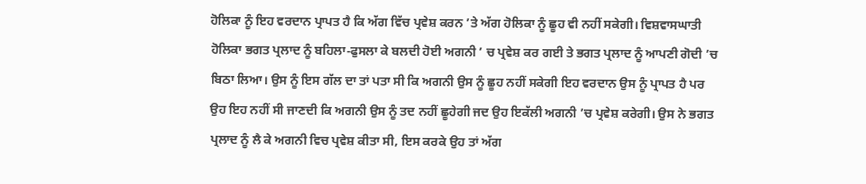ਹੋਲਿਕਾ ਨੂੰ ਇਹ ਵਰਦਾਨ ਪ੍ਰਾਪਤ ਹੈ ਕਿ ਅੱਗ ਵਿੱਚ ਪ੍ਰਵੇਸ਼ ਕਰਨ ’ਤੇ ਅੱਗ ਹੋਲਿਕਾ ਨੂੰ ਛੂਹ ਵੀ ਨਹੀਂ ਸਕੇਗੀ। ਵਿਸ਼ਵਾਸਘਾਤੀ ਹੋਲਿਕਾ ਭਗਤ ਪ੍ਰਲਾਦ ਨੂੰ ਬਹਿਲਾ-ਫੁਸਲਾ ਕੇ ਬਲਦੀ ਹੋਈ ਅਗਨੀ ’ ਚ ਪ੍ਰਵੇਸ਼ ਕਰ ਗਈ ਤੇ ਭਗਤ ਪ੍ਰਲਾਦ ਨੂੰ ਆਪਣੀ ਗੋਦੀ ’ਚ ਬਿਠਾ ਲਿਆ। ਉਸ ਨੂੰ ਇਸ ਗੱਲ ਦਾ ਤਾਂ ਪਤਾ ਸੀ ਕਿ ਅਗਨੀ ਉਸ ਨੂੰ ਛੂਹ ਨਹੀਂ ਸਕੇਗੀ ਇਹ ਵਰਦਾਨ ਉਸ ਨੂੰ ਪ੍ਰਾਪਤ ਹੈ ਪਰ ਉਹ ਇਹ ਨਹੀਂ ਸੀ ਜਾਣਦੀ ਕਿ ਅਗਨੀ ਉਸ ਨੂੰ ਤਦ ਨਹੀਂ ਛੂਹੇਗੀ ਜਦ ਉਹ ਇਕੱਲੀ ਅਗਨੀ ’ਚ ਪ੍ਰਵੇਸ਼ ਕਰੇਗੀ। ਉਸ ਨੇ ਭਗਤ ਪ੍ਰਲਾਦ ਨੂੰ ਲੈ ਕੇ ਅਗਨੀ ਵਿਚ ਪ੍ਰਵੇਸ਼ ਕੀਤਾ ਸੀ, ਇਸ ਕਰਕੇ ਉਹ ਤਾਂ ਅੱਗ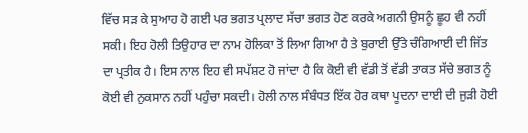ਵਿੱਚ ਸੜ ਕੇ ਸੁਆਹ ਹੋ ਗਈ ਪਰ ਭਗਤ ਪ੍ਰਲਾਦ ਸੱਚਾ ਭਗਤ ਹੋਣ ਕਰਕੇ ਅਗਨੀ ਉਸਨੂੰ ਛੂਹ ਵੀ ਨਹੀਂ ਸਕੀ। ਇਹ ਹੋਲੀ ਤਿਉਹਾਰ ਦਾ ਨਾਮ ਹੋਲਿਕਾ ਤੋਂ ਲਿਆ ਗਿਆ ਹੈ ਤੇ ਬੁਰਾਈ ਉੱਤੇ ਚੰਗਿਆਈ ਦੀ ਜਿੱਤ ਦਾ ਪ੍ਰਤੀਕ ਹੈ। ਇਸ ਨਾਲ ਇਹ ਵੀ ਸਪੱਸ਼ਟ ਹੋ ਜਾਂਦਾ ਹੈ ਕਿ ਕੋਈ ਵੀ ਵੱਡੀ ਤੋਂ ਵੱਡੀ ਤਾਕਤ ਸੱਚੇ ਭਗਤ ਨੂੰ ਕੋਈ ਵੀ ਨੁਕਸਾਨ ਨਹੀਂ ਪਹੁੰਚਾ ਸਕਦੀ। ਹੋਲੀ ਨਾਲ ਸੰਬੰਧਤ ਇੱਕ ਹੋਰ ਕਥਾ ਪੂਦਨਾ ਦਾਈ ਦੀ ਜੁੜੀ ਹੋਈ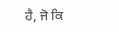ਹੈ, ਜੋ ਕਿ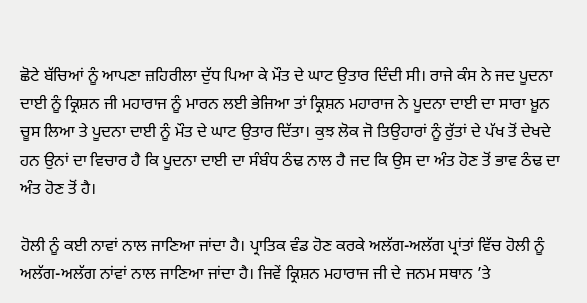ਛੋਟੇ ਬੱਚਿਆਂ ਨੂੰ ਆਪਣਾ ਜ਼ਹਿਰੀਲਾ ਦੁੱਧ ਪਿਆ ਕੇ ਮੌਤ ਦੇ ਘਾਟ ਉਤਾਰ ਦਿੰਦੀ ਸੀ। ਰਾਜੇ ਕੰਸ ਨੇ ਜਦ ਪੂਦਨਾ ਦਾਈ ਨੂੰ ਕ੍ਰਿਸ਼ਨ ਜੀ ਮਹਾਰਾਜ ਨੂੰ ਮਾਰਨ ਲਈ ਭੇਜਿਆ ਤਾਂ ਕ੍ਰਿਸ਼ਨ ਮਹਾਰਾਜ ਨੇ ਪੂਦਨਾ ਦਾਈ ਦਾ ਸਾਰਾ ਖ਼ੂਨ ਚੂਸ ਲਿਆ ਤੇ ਪੂਦਨਾ ਦਾਈ ਨੂੰ ਮੌਤ ਦੇ ਘਾਟ ਉਤਾਰ ਦਿੱਤਾ। ਕੁਝ ਲੋਕ ਜੋ ਤਿਉਹਾਰਾਂ ਨੂੰ ਰੁੱਤਾਂ ਦੇ ਪੱਖ ਤੋਂ ਦੇਖਦੇ ਹਨ ਉਨਾਂ ਦਾ ਵਿਚਾਰ ਹੈ ਕਿ ਪੂਦਨਾ ਦਾਈ ਦਾ ਸੰਬੰਧ ਠੰਢ ਨਾਲ ਹੈ ਜਦ ਕਿ ਉਸ ਦਾ ਅੰਤ ਹੋਣ ਤੋਂ ਭਾਵ ਠੰਢ ਦਾ ਅੰਤ ਹੋਣ ਤੋਂ ਹੈ।

ਹੋਲੀ ਨੂੰ ਕਈ ਨਾਵਾਂ ਨਾਲ ਜਾਣਿਆ ਜਾਂਦਾ ਹੈ। ਪ੍ਰਾਤਿਕ ਵੰਡ ਹੋਣ ਕਰਕੇ ਅਲੱਗ-ਅਲੱਗ ਪ੍ਰਾਂਤਾਂ ਵਿੱਚ ਹੋਲੀ ਨੂੰ ਅਲੱਗ-ਅਲੱਗ ਨਾਂਵਾਂ ਨਾਲ ਜਾਣਿਆ ਜਾਂਦਾ ਹੈ। ਜਿਵੇਂ ਕ੍ਰਿਸ਼ਨ ਮਹਾਰਾਜ ਜੀ ਦੇ ਜਨਮ ਸਥਾਨ ’ਤੇ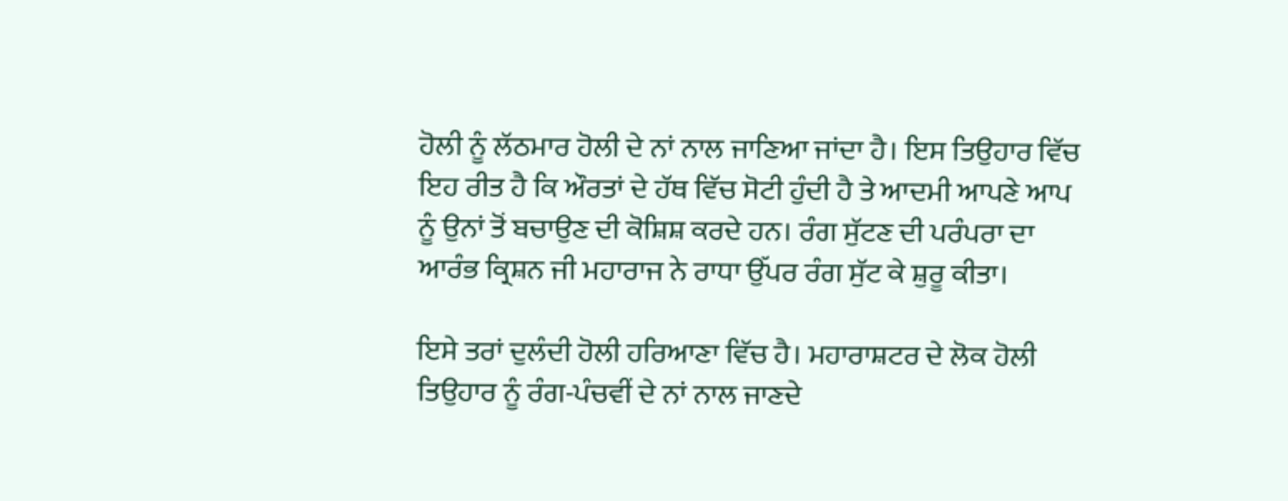ਹੋਲੀ ਨੂੰ ਲੱਠਮਾਰ ਹੋਲੀ ਦੇ ਨਾਂ ਨਾਲ ਜਾਣਿਆ ਜਾਂਦਾ ਹੈ। ਇਸ ਤਿਉਹਾਰ ਵਿੱਚ ਇਹ ਰੀਤ ਹੈ ਕਿ ਔਰਤਾਂ ਦੇ ਹੱਥ ਵਿੱਚ ਸੋਟੀ ਹੁੰਦੀ ਹੈ ਤੇ ਆਦਮੀ ਆਪਣੇ ਆਪ ਨੂੰ ਉਨਾਂ ਤੋਂ ਬਚਾਉਣ ਦੀ ਕੋਸ਼ਿਸ਼ ਕਰਦੇ ਹਨ। ਰੰਗ ਸੁੱਟਣ ਦੀ ਪਰੰਪਰਾ ਦਾ ਆਰੰਭ ਕ੍ਰਿਸ਼ਨ ਜੀ ਮਹਾਰਾਜ ਨੇ ਰਾਧਾ ਉੱਪਰ ਰੰਗ ਸੁੱਟ ਕੇ ਸ਼ੁਰੂ ਕੀਤਾ।

ਇਸੇ ਤਰਾਂ ਦੁਲੰਦੀ ਹੋਲੀ ਹਰਿਆਣਾ ਵਿੱਚ ਹੈ। ਮਹਾਰਾਸ਼ਟਰ ਦੇ ਲੋਕ ਹੋਲੀ ਤਿਉਹਾਰ ਨੂੰ ਰੰਗ-ਪੰਚਵੀਂ ਦੇ ਨਾਂ ਨਾਲ ਜਾਣਦੇ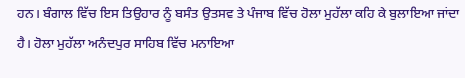ਹਨ। ਬੰਗਾਲ ਵਿੱਚ ਇਸ ਤਿਉਹਾਰ ਨੂੰ ਬਸੰਤ ਉਤਸਵ ਤੇ ਪੰਜਾਬ ਵਿੱਚ ਹੋਲਾ ਮੁਹੱਲਾ ਕਹਿ ਕੇ ਬੁਲਾਇਆ ਜਾਂਦਾ ਹੈ। ਹੋਲਾ ਮੁਹੱਲਾ ਅਨੰਦਪੁਰ ਸਾਹਿਬ ਵਿੱਚ ਮਨਾਇਆ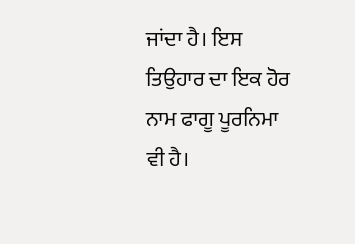ਜਾਂਦਾ ਹੈ। ਇਸ ਤਿਉਹਾਰ ਦਾ ਇਕ ਹੋਰ ਨਾਮ ਫਾਗੂ ਪੂਰਨਿਮਾ ਵੀ ਹੈ।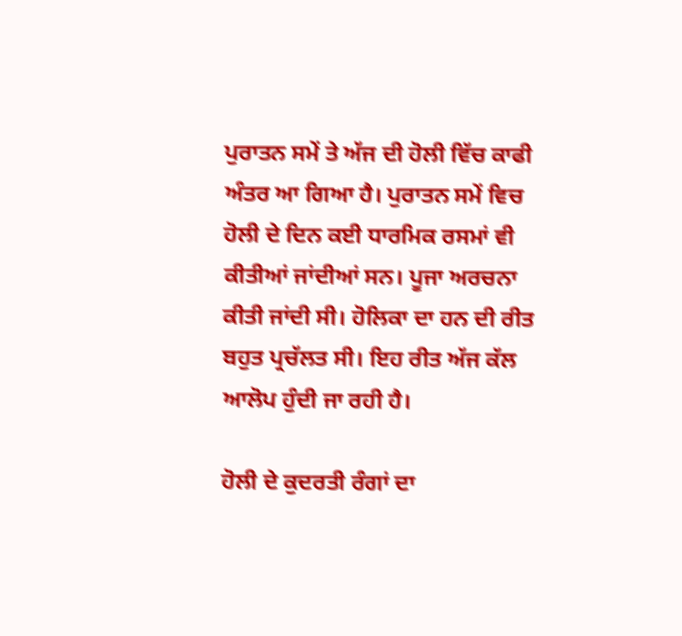ਪੁਰਾਤਨ ਸਮੇਂ ਤੇ ਅੱਜ ਦੀ ਹੋਲੀ ਵਿੱਚ ਕਾਫੀ ਅੰਤਰ ਆ ਗਿਆ ਹੈ। ਪੁਰਾਤਨ ਸਮੇਂ ਵਿਚ ਹੋਲੀ ਦੇ ਦਿਨ ਕਈ ਧਾਰਮਿਕ ਰਸਮਾਂ ਵੀ ਕੀਤੀਆਂ ਜਾਂਦੀਆਂ ਸਨ। ਪੂਜਾ ਅਰਚਨਾ ਕੀਤੀ ਜਾਂਦੀ ਸੀ। ਹੋਲਿਕਾ ਦਾ ਹਨ ਦੀ ਰੀਤ ਬਹੁਤ ਪ੍ਰਚੱਲਤ ਸੀ। ਇਹ ਰੀਤ ਅੱਜ ਕੱਲ ਆਲੋਪ ਹੁੰਦੀ ਜਾ ਰਹੀ ਹੈ।

ਹੋਲੀ ਦੇ ਕੁਦਰਤੀ ਰੰਗਾਂ ਦਾ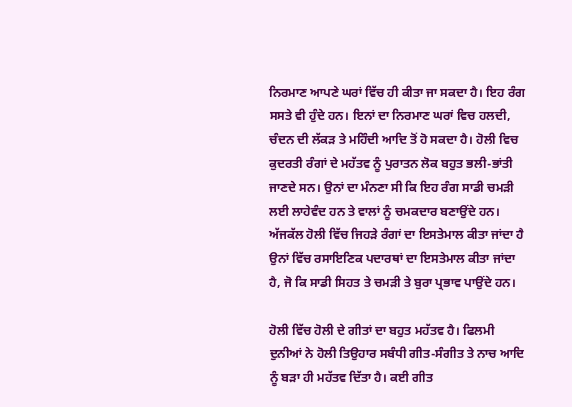ਨਿਰਮਾਣ ਆਪਣੇ ਘਰਾਂ ਵਿੱਚ ਹੀ ਕੀਤਾ ਜਾ ਸਕਦਾ ਹੈ। ਇਹ ਰੰਗ ਸਸਤੇ ਵੀ ਹੁੰਦੇ ਹਨ। ਇਨਾਂ ਦਾ ਨਿਰਮਾਣ ਘਰਾਂ ਵਿਚ ਹਲਦੀ, ਚੰਦਨ ਦੀ ਲੱਕੜ ਤੇ ਮਹਿੰਦੀ ਆਦਿ ਤੋਂ ਹੋ ਸਕਦਾ ਹੈ। ਹੋਲੀ ਵਿਚ ਕੁਦਰਤੀ ਰੰਗਾਂ ਦੇ ਮਹੱਤਵ ਨੂੰ ਪੁਰਾਤਨ ਲੋਕ ਬਹੁਤ ਭਲੀ-ਭਾਂਤੀ ਜਾਣਦੇ ਸਨ। ਉਨਾਂ ਦਾ ਮੰਨਣਾ ਸੀ ਕਿ ਇਹ ਰੰਗ ਸਾਡੀ ਚਮੜੀ ਲਈ ਲਾਹੇਵੰਦ ਹਨ ਤੇ ਵਾਲਾਂ ਨੂੰ ਚਮਕਦਾਰ ਬਣਾਉਂਦੇ ਹਨ। ਅੱਜਕੱਲ ਹੋਲੀ ਵਿੱਚ ਜਿਹੜੇ ਰੰਗਾਂ ਦਾ ਇਸਤੇਮਾਲ ਕੀਤਾ ਜਾਂਦਾ ਹੈ ਉਨਾਂ ਵਿੱਚ ਰਸਾਇਣਿਕ ਪਦਾਰਥਾਂ ਦਾ ਇਸਤੇਮਾਲ ਕੀਤਾ ਜਾਂਦਾ ਹੈ, ਜੋ ਕਿ ਸਾਡੀ ਸਿਹਤ ਤੇ ਚਮੜੀ ਤੇ ਬੁਰਾ ਪ੍ਰਭਾਵ ਪਾਉਂਦੇ ਹਨ।

ਹੋਲੀ ਵਿੱਚ ਹੋਲੀ ਦੇ ਗੀਤਾਂ ਦਾ ਬਹੁਤ ਮਹੱਤਵ ਹੈ। ਫਿਲਮੀ ਦੁਨੀਆਂ ਨੇ ਹੋਲੀ ਤਿਉਹਾਰ ਸਬੰਧੀ ਗੀਤ-ਸੰਗੀਤ ਤੇ ਨਾਚ ਆਦਿ ਨੂੰ ਬੜਾ ਹੀ ਮਹੱਤਵ ਦਿੱਤਾ ਹੈ। ਕਈ ਗੀਤ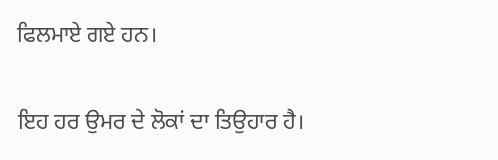ਫਿਲਮਾਏ ਗਏ ਹਨ।

ਇਹ ਹਰ ਉਮਰ ਦੇ ਲੋਕਾਂ ਦਾ ਤਿਉਹਾਰ ਹੈ।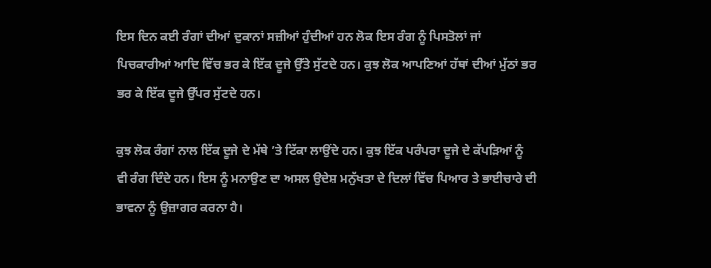ਇਸ ਦਿਨ ਕਈ ਰੰਗਾਂ ਦੀਆਂ ਦੁਕਾਨਾਂ ਸਜ਼ੀਆਂ ਹੁੰਦੀਆਂ ਹਨ ਲੋਕ ਇਸ ਰੰਗ ਨੂੰ ਪਿਸਤੋਲਾਂ ਜਾਂ ਪਿਚਕਾਰੀਆਂ ਆਦਿ ਵਿੱਚ ਭਰ ਕੇ ਇੱਕ ਦੂਜੇ ਉੱਤੇ ਸੁੱਟਦੇ ਹਨ। ਕੁਝ ਲੋਕ ਆਪਣਿਆਂ ਹੱਥਾਂ ਦੀਆਂ ਮੁੱਠਾਂ ਭਰ ਭਰ ਕੇ ਇੱਕ ਦੂਜੇ ਉੱਪਰ ਸੁੱਟਦੇ ਹਨ।

ਕੁਝ ਲੋਕ ਰੰਗਾਂ ਨਾਲ ਇੱਕ ਦੂਜੇ ਦੇ ਮੱਥੇ ’ਤੇ ਟਿੱਕਾ ਲਾਉਂਦੇ ਹਨ। ਕੁਝ ਇੱਕ ਪਰੰਪਰਾ ਦੂਜੇ ਦੇ ਕੱਪੜਿਆਂ ਨੂੰ ਵੀ ਰੰਗ ਦਿੰਦੇ ਹਨ। ਇਸ ਨੂੰ ਮਨਾਉਣ ਦਾ ਅਸਲ ਉਦੇਸ਼ ਮਨੁੱਖਤਾ ਦੇ ਦਿਲਾਂ ਵਿੱਚ ਪਿਆਰ ਤੇ ਭਾਈਚਾਰੇ ਦੀ ਭਾਵਨਾ ਨੂੰ ਉਜ਼ਾਗਰ ਕਰਨਾ ਹੈ।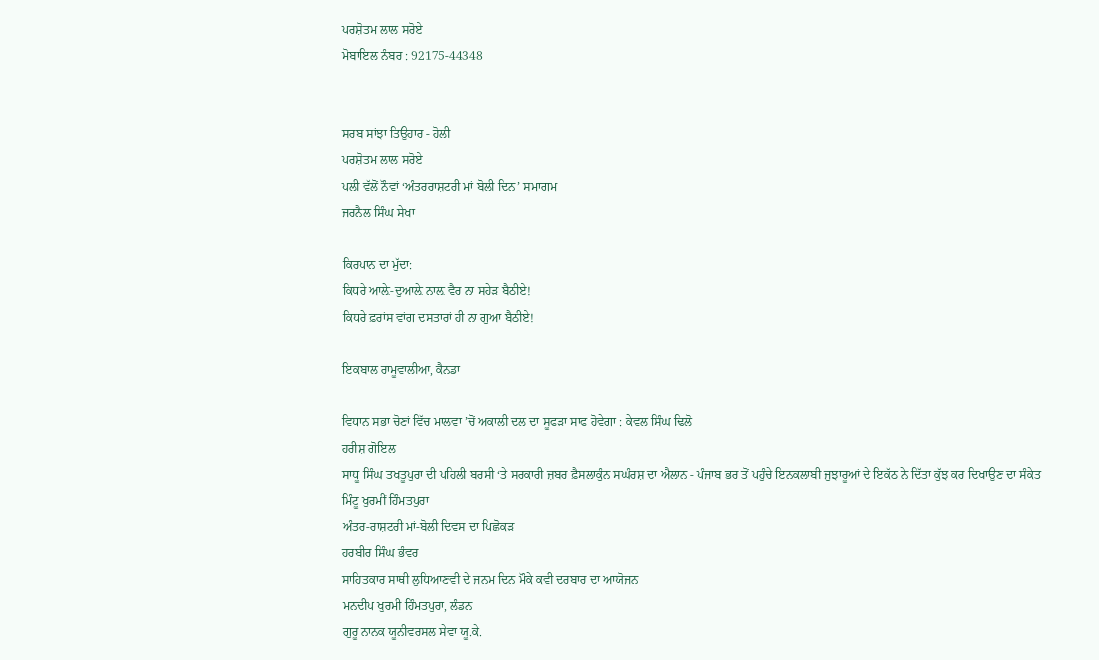ਪਰਸ਼ੋਤਮ ਲਾਲ ਸਰੋਏ
ਮੋਬਾਇਲ ਨੰਬਰ : 92175-44348


ਸਰਬ ਸਾਂਝਾ ਤਿਉਹਾਰ - ਹੋਲੀ
ਪਰਸ਼ੋਤਮ ਲਾਲ ਸਰੋਏ
ਪਲੀ ਵੱਲੋਂ ਨੌਵਾਂ ‘ਅੰਤਰਰਾਸ਼ਟਰੀ ਮਾਂ ਬੋਲੀ ਦਿਨ’ ਸਮਾਗਮ
ਜਰਨੈਲ ਸਿੰਘ ਸੇਖਾ

ਕਿਰਪਾਨ ਦਾ ਮੁੱਦਾ:
ਕਿਧਰੇ ਆਲ਼ੇ-ਦੁਆਲ਼ੇ ਨਾਲ਼ ਵੈਰ ਨਾ ਸਹੇੜ ਬੈਠੀਏ!
ਕਿਧਰੇ ਫ਼ਰਾਂਸ ਵਾਂਗ ਦਸਤਾਰਾਂ ਹੀ ਨਾ ਗੁਆ ਬੈਠੀਏ!

ਇਕਬਾਲ ਰਾਮੂਵਾਲੀਆ, ਕੈਨਡਾ

ਵਿਧਾਨ ਸਭਾ ਚੋਣਾਂ ਵਿੱਚ ਮਾਲਵਾ ’ਚੋਂ ਅਕਾਲੀ ਦਲ ਦਾ ਸੂਫੜਾ ਸਾਫ ਹੋਵੇਗਾ : ਕੇਵਲ ਸਿੰਘ ਢਿਲੋ
ਹਰੀਸ਼ ਗੋਇਲ
ਸਾਧੂ ਸਿੰਘ ਤਖਤੂਪੁਰਾ ਦੀ ਪਹਿਲੀ ਬਰਸੀ ‘ਤੇ ਸਰਕਾਰੀ ਜ਼ਬਰ ਫ਼ੈਸਲਾਕੁੰਨ ਸਘੰਰਸ਼ ਦਾ ਐਲਾਨ - ਪੰਜਾਬ ਭਰ ਤੋਂ ਪਹੁੰਚੇ ਇਨਕਲਾਬੀ ਜੁਝਾਰੂਆਂ ਦੇ ਇਕੱਠ ਨੇ ਦਿੱਤਾ ਕੁੱਝ ਕਰ ਦਿਖਾਉਣ ਦਾ ਸੰਕੇਤ
ਮਿੰਟੂ ਖੁਰਮੀਂ ਹਿੰਮਤਪੁਰਾ
ਅੰਤਰ-ਰਾਸ਼ਟਰੀ ਮਾਂ-ਬੋਲੀ ਦਿਵਸ ਦਾ ਪਿਛੋਕੜ
ਹਰਬੀਰ ਸਿੰਘ ਭੰਵਰ
ਸਾਹਿਤਕਾਰ ਸਾਥੀ ਲੁਧਿਆਣਵੀ ਦੇ ਜਨਮ ਦਿਨ ਮੌਕੇ ਕਵੀ ਦਰਬਾਰ ਦਾ ਆਯੋਜਨ
ਮਨਦੀਪ ਖੁਰਮੀ ਹਿੰਮਤਪੁਰਾ, ਲੰਡਨ
ਗੁਰੂ ਨਾਨਕ ਯੂਨੀਵਰਸਲ ਸੇਵਾ ਯੂ.ਕੇ.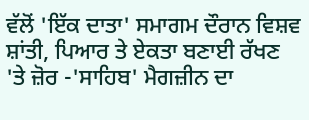ਵੱਲੋਂ 'ਇੱਕ ਦਾਤਾ' ਸਮਾਗਮ ਦੌਰਾਨ ਵਿਸ਼ਵ ਸ਼ਾਂਤੀ, ਪਿਆਰ ਤੇ ਏਕਤਾ ਬਣਾਈ ਰੱਖਣ 'ਤੇ ਜ਼ੋਰ -'ਸਾਹਿਬ' ਮੈਗਜ਼ੀਨ ਦਾ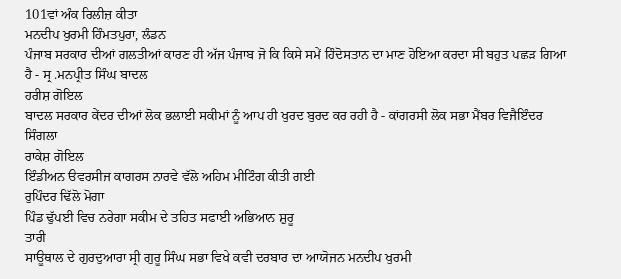101ਵਾਂ ਅੰਕ ਰਿਲੀਜ਼ ਕੀਤਾ
ਮਨਦੀਪ ਖੁਰਮੀ ਹਿੰਮਤਪੁਰਾ, ਲੰਡਨ
ਪੰਜਾਬ ਸਰਕਾਰ ਦੀਆਂ ਗਲਤੀਆਂ ਕਾਰਣ ਹੀ ਅੱਜ ਪੰਜਾਬ ਜੋ ਕਿ ਕਿਸੇ ਸਮੇਂ ਹਿੰਦੋਸਤਾਨ ਦਾ ਮਾਣ ਹੋਇਆ ਕਰਦਾ ਸੀ ਬਹੁਤ ਪਛੜ ਗਿਆ ਹੈ - ਸ੍ਰ .ਮਨਪ੍ਰੀਤ ਸਿੰਘ ਬਾਦਲ
ਹਰੀਸ਼ ਗੋਇਲ
ਬਾਦਲ ਸਰਕਾਰ ਕੇਂਦਰ ਦੀਆਂ ਲੋਕ ਭਲਾਈ ਸਕੀਮਾਂ ਨੂੰ ਆਪ ਹੀ ਖੁਰਦ ਬੁਰਦ ਕਰ ਰਹੀ ਹੈ - ਕਾਂਗਰਸੀ ਲੋਕ ਸਭਾ ਮੈਂਬਰ ਵਿਜੈਇੰਦਰ ਸਿੰਗਲਾ
ਰਾਕੇਸ਼ ਗੋਇਲ
ਇੰਡੀਅਨ ੳਵਰਸੀਜ ਕਾਗਰਸ ਨਾਰਵੇ ਵੱਲੋ ਅਹਿਮ ਮੀਟਿੰਗ ਕੀਤੀ ਗਈ
ਰੁਪਿੰਦਰ ਢਿੱਲੋ ਮੋਗਾ
ਪਿੰਡ ਢੁੱਪਈ ਵਿਚ ਨਰੇਗਾ ਸਕੀਮ ਦੇ ਤਹਿਤ ਸਫਾਈ ਅਭਿਆਨ ਸ਼ੁਰੂ
ਤਾਰੀ
ਸਾਊਥਾਲ ਦੇ ਗੁਰਦੁਆਰਾ ਸ੍ਰੀ ਗੁਰੂ ਸਿੰਘ ਸਭਾ ਵਿਖੇ ਕਵੀ ਦਰਬਾਰ ਦਾ ਆਯੋਜਨ ਮਨਦੀਪ ਖੁਰਮੀ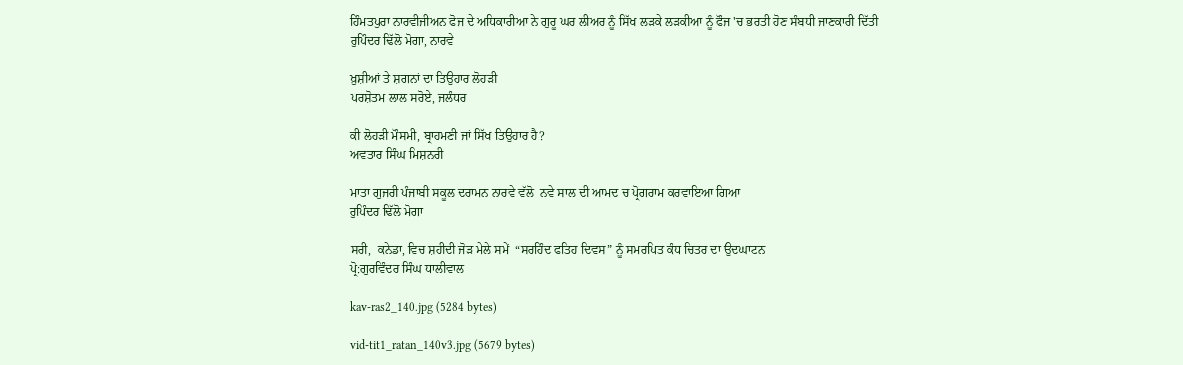ਹਿੰਮਤਪੁਰਾ ਨਾਰਵੀਜੀਅਨ ਫੋਜ ਦੇ ਅਧਿਕਾਰੀਆ ਨੇ ਗੁਰੂ ਘਰ ਲੀਅਰ ਨੂੰ ਸਿੱਖ ਲੜਕੇ ਲੜਕੀਆ ਨੂੰ ਫੌਜ 'ਚ ਭਰਤੀ ਹੋਣ ਸੰਬਧੀ ਜਾਣਕਾਰੀ ਦਿੱਤੀ
ਰੁਪਿੰਦਰ ਢਿੱਲੋ ਮੋਗਾ, ਨਾਰਵੇ

ਖ਼ੁਸ਼ੀਆਂ ਤੇ ਸ਼ਗਨਾਂ ਦਾ ਤਿਉਹਾਰ ਲੋਹੜੀ
ਪਰਸ਼ੋਤਮ ਲਾਲ ਸਰੋਏ, ਜਲੰਧਰ

ਕੀ ਲੋਹੜੀ ਮੌਸਮੀ, ਬ੍ਰਾਹਮਣੀ ਜਾਂ ਸਿੱਖ ਤਿਉਹਾਰ ਹੈ?
ਅਵਤਾਰ ਸਿੰਘ ਮਿਸ਼ਨਰੀ

ਮਾਤਾ ਗੁਜਰੀ ਪੰਜਾਬੀ ਸਕੂਲ ਦਰਾਮਨ ਨਾਰਵੇ ਵੱਲੋ  ਨਵੇ ਸਾਲ ਦੀ ਆਮਦ ਚ ਪ੍ਰੋਗਰਾਮ ਕਰਵਾਇਆ ਗਿਆ
ਰੁਪਿੰਦਰ ਢਿੱਲੋ ਮੋਗਾ

ਸਰੀ,  ਕਨੇਡਾ, ਵਿਚ ਸ਼ਹੀਦੀ ਜੋੜ ਮੇਲੇ ਸਮੇਂ  “ਸਰਹਿੰਦ ਫਤਿਹ ਦਿਵਸ” ਨੂੰ ਸਮਰਪਿਤ ਕੰਧ ਚਿਤਰ ਦਾ ਉਦਘਾਟਨ
ਪ੍ਰੋ:ਗੁਰਵਿੰਦਰ ਸਿੰਘ ਧਾਲੀਵਾਲ

kav-ras2_140.jpg (5284 bytes)

vid-tit1_ratan_140v3.jpg (5679 bytes)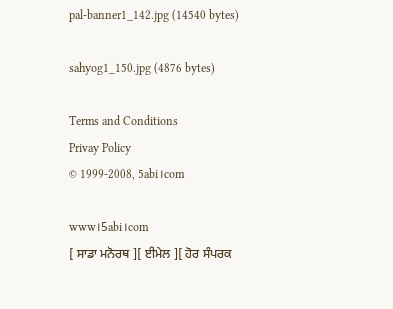pal-banner1_142.jpg (14540 bytes)

sahyog1_150.jpg (4876 bytes)

Terms and Conditions
Privay Policy
© 1999-2008, 5abi।com

www।5abi।com
[ ਸਾਡਾ ਮਨੋਰਥ ][ ਈਮੇਲ ][ ਹੋਰ ਸੰਪਰਕ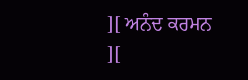][ ਅਨੰਦ ਕਰਮਨ ][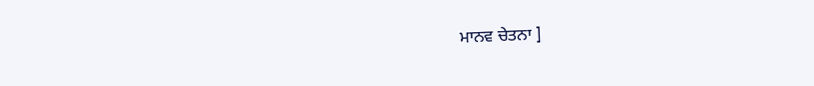ਮਾਨਵ ਚੇਤਨਾ ]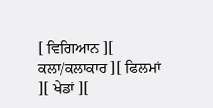[ ਵਿਗਿਆਨ ][ ਕਲਾ/ਕਲਾਕਾਰ ][ ਫਿਲਮਾਂ ][ ਖੇਡਾਂ ][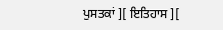ਪੁਸਤਕਾਂ ][ ਇਤਿਹਾਸ ][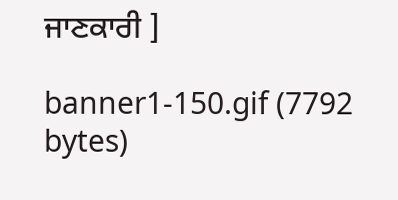ਜਾਣਕਾਰੀ ]

banner1-150.gif (7792 bytes)